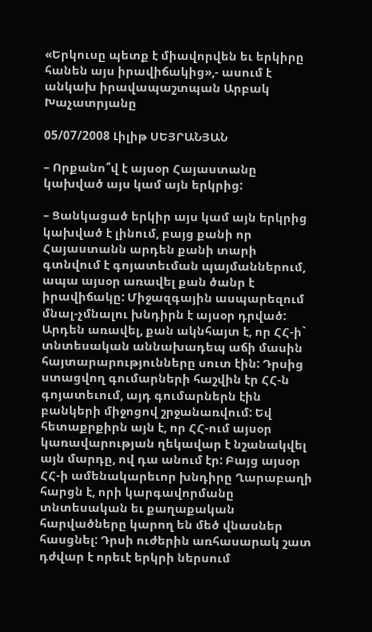«Երկուսը պետք է միավորվեն եւ երկիրը հանեն այս իրավիճակից»,- ասում է անկախ իրավապաշտպան Արբակ Խաչատրյանը

05/07/2008 Լիլիթ ՍԵՅՐԱՆՅԱՆ

– Որքանո՞վ է այսօր Հայաստանը կախված այս կամ այն երկրից:

– Ցանկացած երկիր այս կամ այն երկրից կախված է լինում, բայց քանի որ Հայաստանն արդեն քանի տարի գտնվում է գոյատեւման պայմաններում, ապա այսօր առավել քան ծանր է իրավիճակը: Միջազգային ասպարեզում մնալ-չմնալու խնդիրն է այսօր դրված: Արդեն առավել, քան ակնհայտ է, որ ՀՀ-ի` տնտեսական աննախադեպ աճի մասին հայտարարությունները սուտ էին: Դրսից ստացվող գումարների հաշվին էր ՀՀ-ն գոյատեւում, այդ գումարներն էին բանկերի միջոցով շրջանառվում: Եվ հետաքրքիրն այն է, որ ՀՀ-ում այսօր կառավարության ղեկավար է նշանակվել այն մարդը, ով դա անում էր: Բայց այսօր ՀՀ-ի ամենակարեւոր խնդիրը Ղարաբաղի հարցն է, որի կարգավորմանը տնտեսական եւ քաղաքական հարվածները կարող են մեծ վնասներ հասցնել: Դրսի ուժերին առհասարակ շատ դժվար է որեւէ երկրի ներսում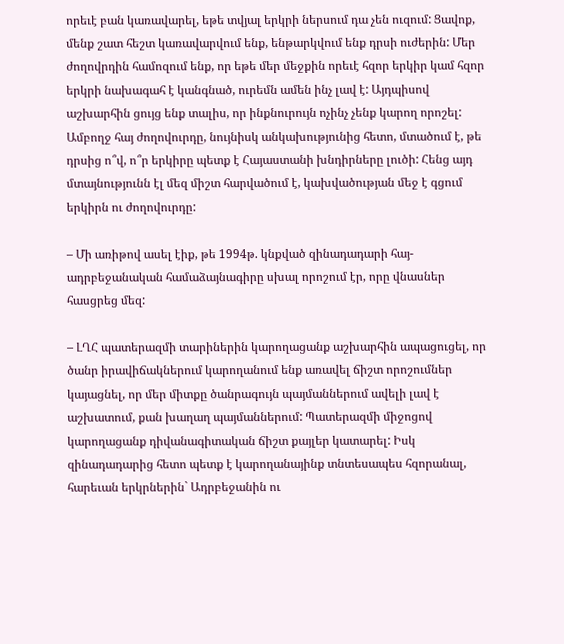որեւէ բան կառավարել, եթե տվյալ երկրի ներսում դա չեն ուզում: Ցավոք, մենք շատ հեշտ կառավարվում ենք, ենթարկվում ենք դրսի ուժերին: Մեր ժողովրդին համոզում ենք, որ եթե մեր մեջքին որեւէ հզոր երկիր կամ հզոր երկրի նախագահ է կանգնած, ուրեմն ամեն ինչ լավ է: Այդպիսով աշխարհին ցույց ենք տալիս, որ ինքնուրույն ոչինչ չենք կարող որոշել: Ամբողջ հայ ժողովուրդը, նույնիսկ անկախությունից հետո, մտածում է, թե դրսից ո՞վ, ո՞ր երկիրը պետք է Հայաստանի խնդիրները լուծի: Հենց այդ մտայնությունն էլ մեզ միշտ հարվածում է, կախվածության մեջ է գցում երկիրն ու ժողովուրդը:

– Մի առիթով ասել էիք, թե 1994թ. կնքված զինադադարի հայ-ադրբեջանական համաձայնագիրը սխալ որոշում էր, որը վնասներ հասցրեց մեզ:

– ԼՂՀ պատերազմի տարիներին կարողացանք աշխարհին ապացուցել, որ ծանր իրավիճակներում կարողանում ենք առավել ճիշտ որոշումներ կայացնել, որ մեր միտքը ծանրագույն պայմաններում ավելի լավ է աշխատում, քան խաղաղ պայմաններում: Պատերազմի միջոցով կարողացանք դիվանագիտական ճիշտ քայլեր կատարել: Իսկ զինադադարից հետո պետք է կարողանայինք տնտեսապես հզորանալ, հարեւան երկրներին` Ադրբեջանին ու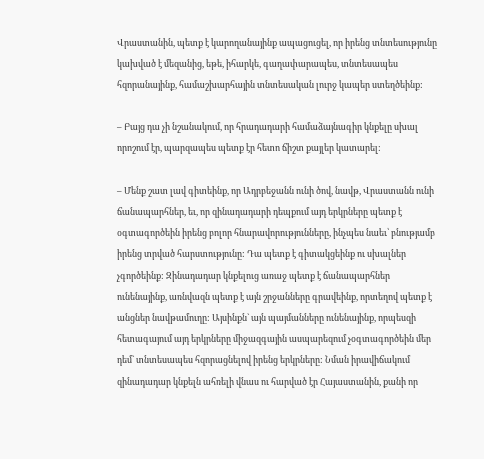Վրաստանին, պետք է կարողանայինք ապացուցել, որ իրենց տնտեսությունը կախված է մեզանից, եթե, իհարկե, գաղափարապես, տնտեսապես հզորանայինք, համաշխարհային տնտեսական լուրջ կապեր ստեղծեինք:

– Բայց դա չի նշանակում, որ հրադադարի համաձայնագիր կնքելը սխալ որոշում էր, պարզապես պետք էր հետո ճիշտ քայլեր կատարել:

– Մենք շատ լավ գիտեինք, որ Ադրբեջանն ունի ծով, նավթ, Վրաստանն ունի ճանապարհներ, եւ, որ զինադադարի դեպքում այդ երկրները պետք է օգտագործեին իրենց բոլոր հնարավորությունները, ինչպես նաեւ՝ բնությամբ իրենց տրված հարստությունը: Դա պետք է գիտակցեինք ու սխալներ չգործեինք: Զինադադար կնքելուց առաջ պետք է ճանապարհներ ունենայինք, առնվազն պետք է այն շրջանները գրավեինք, որտեղով պետք է անցներ նավթամուղը: Այսինքն` այն պայմանները ունենայինք, որպեսզի հետագայում այդ երկրները միջազգային ասպարեզում չօգտագործեին մեր դեմ` տնտեսապես հզորացնելով իրենց երկրները: Նման իրավիճակում զինադադար կնքելն ահռելի վնաս ու հարված էր Հայաստանին, քանի որ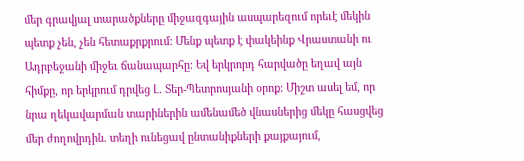մեր գրավյալ տարածքները միջազգային ասպարեզում որեւէ մեկին պետք չեն, չեն հետաքրքրում: Մենք պետք է փակեինք Վրաստանի ու Ադրբեջանի միջեւ ճանապարհը: Եվ երկրորդ հարվածը եղավ այն հիմքը, որ երկրում դրվեց Լ. Տեր-Պետրոսյանի օրոք: Միշտ ասել եմ, որ նրա ղեկավարման տարիներին ամենամեծ վնասներից մեկը հասցվեց մեր ժողովրդին. տեղի ունեցավ ընտանիքների քայքայում,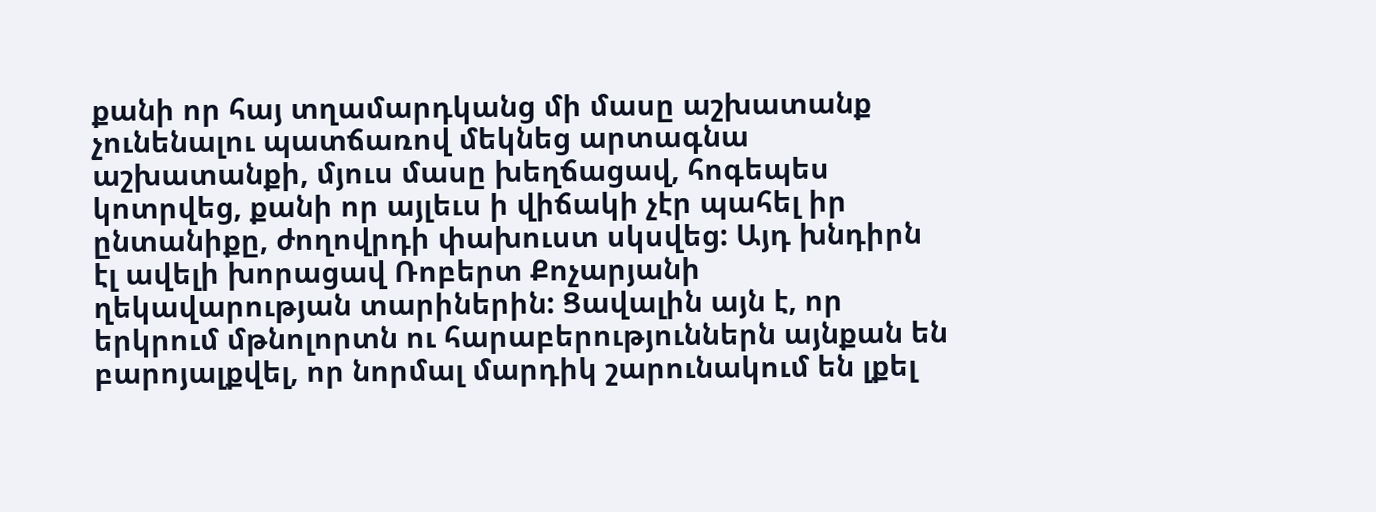քանի որ հայ տղամարդկանց մի մասը աշխատանք չունենալու պատճառով մեկնեց արտագնա աշխատանքի, մյուս մասը խեղճացավ, հոգեպես կոտրվեց, քանի որ այլեւս ի վիճակի չէր պահել իր ընտանիքը, ժողովրդի փախուստ սկսվեց: Այդ խնդիրն էլ ավելի խորացավ Ռոբերտ Քոչարյանի ղեկավարության տարիներին: Ցավալին այն է, որ երկրում մթնոլորտն ու հարաբերություններն այնքան են բարոյալքվել, որ նորմալ մարդիկ շարունակում են լքել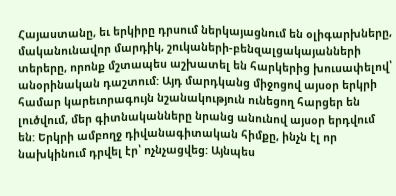Հայաստանը, եւ երկիրը դրսում ներկայացնում են օլիգարխները, մականունավոր մարդիկ, շուկաների-բենզալցակայանների տերերը, որոնք մշտապես աշխատել են հարկերից խուսափելով՝ անօրինական դաշտում: Այդ մարդկանց միջոցով այսօր երկրի համար կարեւորագույն նշանակություն ունեցող հարցեր են լուծվում, մեր գիտնականները նրանց անունով այսօր երդվում են: Երկրի ամբողջ դիվանագիտական հիմքը, ինչն էլ որ նախկինում դրվել էր՝ ոչնչացվեց: Այնպես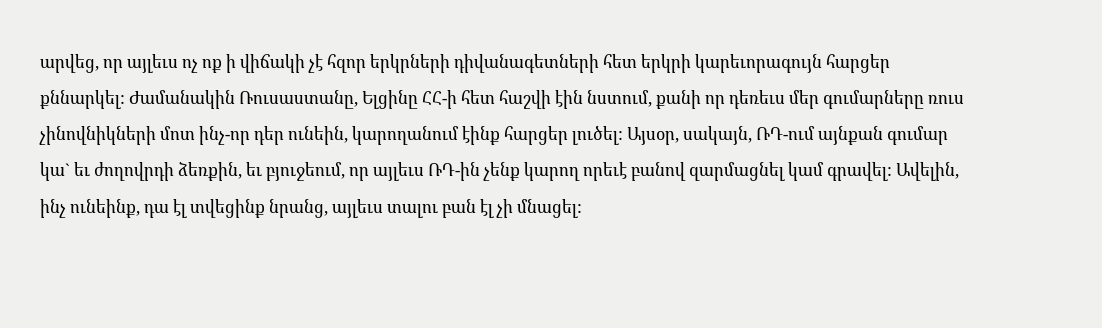արվեց, որ այլեւս ոչ ոք ի վիճակի չէ հզոր երկրների դիվանագետների հետ երկրի կարեւորագույն հարցեր քննարկել: Ժամանակին Ռուսաստանը, Ելցինը ՀՀ-ի հետ հաշվի էին նստում, քանի որ դեռեւս մեր գումարները ռուս չինովնիկների մոտ ինչ-որ դեր ունեին, կարողանում էինք հարցեր լուծել: Այսօր, սակայն, ՌԴ-ում այնքան գումար կա` եւ ժողովրդի ձեռքին, եւ բյուջեում, որ այլեւս ՌԴ-ին չենք կարող որեւէ բանով զարմացնել կամ գրավել: Ավելին, ինչ ունեինք, դա էլ տվեցինք նրանց, այլեւս տալու բան էլ չի մնացել: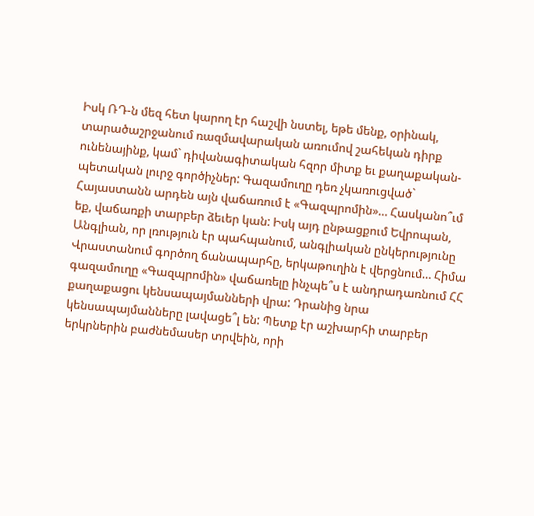Իսկ ՌԴ-ն մեզ հետ կարող էր հաշվի նստել, եթե մենք, օրինակ, տարածաշրջանում ռազմավարական առումով շահեկան դիրք ունենայինք, կամ` դիվանագիտական հզոր միտք եւ քաղաքական-պետական լուրջ գործիչներ: Գազամուղը դեռ չկառուցված` Հայաստանն արդեն այն վաճառում է «Գազպրոմին»… Հասկանո՞ւմ եք, վաճառքի տարբեր ձեւեր կան: Իսկ այդ ընթացքում Եվրոպան, Անգլիան, որ լռություն էր պահպանում, անգլիական ընկերությունը Վրաստանում գործող ճանապարհը, երկաթուղին է վերցնում… Հիմա գազամուղը «Գազպրոմին» վաճառելը ինչպե՞ս է անդրադառնում ՀՀ քաղաքացու կենսապայմանների վրա: Դրանից նրա կենսապայմանները լավացե՞լ են: Պետք էր աշխարհի տարբեր երկրներին բաժնեմասեր տրվեին, որի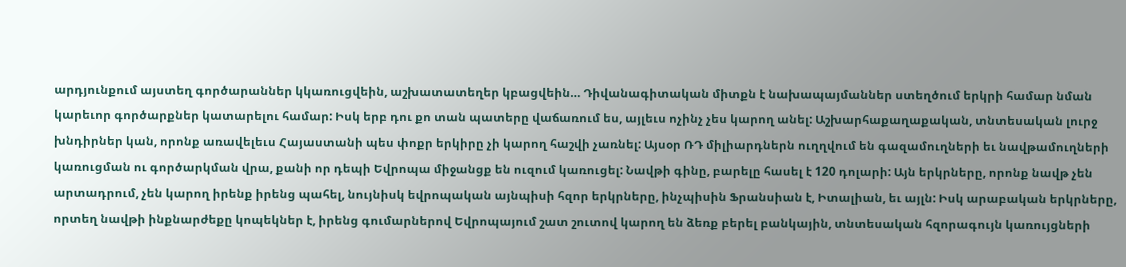արդյունքում այստեղ գործարաններ կկառուցվեին, աշխատատեղեր կբացվեին… Դիվանագիտական միտքն է նախապայմաններ ստեղծում երկրի համար նման կարեւոր գործարքներ կատարելու համար: Իսկ երբ դու քո տան պատերը վաճառում ես, այլեւս ոչինչ չես կարող անել: Աշխարհաքաղաքական, տնտեսական լուրջ խնդիրներ կան, որոնք առավելեւս Հայաստանի պես փոքր երկիրը չի կարող հաշվի չառնել: Այսօր ՌԴ միլիարդներն ուղղվում են գազամուղների եւ նավթամուղների կառուցման ու գործարկման վրա, քանի որ դեպի Եվրոպա միջանցք են ուզում կառուցել: Նավթի գինը, բարելը հասել է 120 դոլարի: Այն երկրները, որոնք նավթ չեն արտադրում, չեն կարող իրենք իրենց պահել, նույնիսկ եվրոպական այնպիսի հզոր երկրները, ինչպիսին Ֆրանսիան է, Իտալիան, եւ այլն: Իսկ արաբական երկրները, որտեղ նավթի ինքնարժեքը կոպեկներ է, իրենց գումարներով Եվրոպայում շատ շուտով կարող են ձեռք բերել բանկային, տնտեսական հզորագույն կառույցների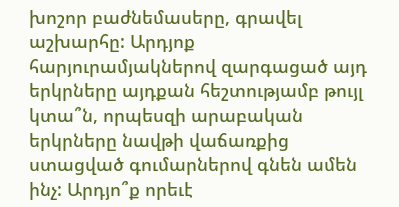խոշոր բաժնեմասերը, գրավել աշխարհը: Արդյոք հարյուրամյակներով զարգացած այդ երկրները այդքան հեշտությամբ թույլ կտա՞ն, որպեսզի արաբական երկրները նավթի վաճառքից ստացված գումարներով գնեն ամեն ինչ: Արդյո՞ք որեւէ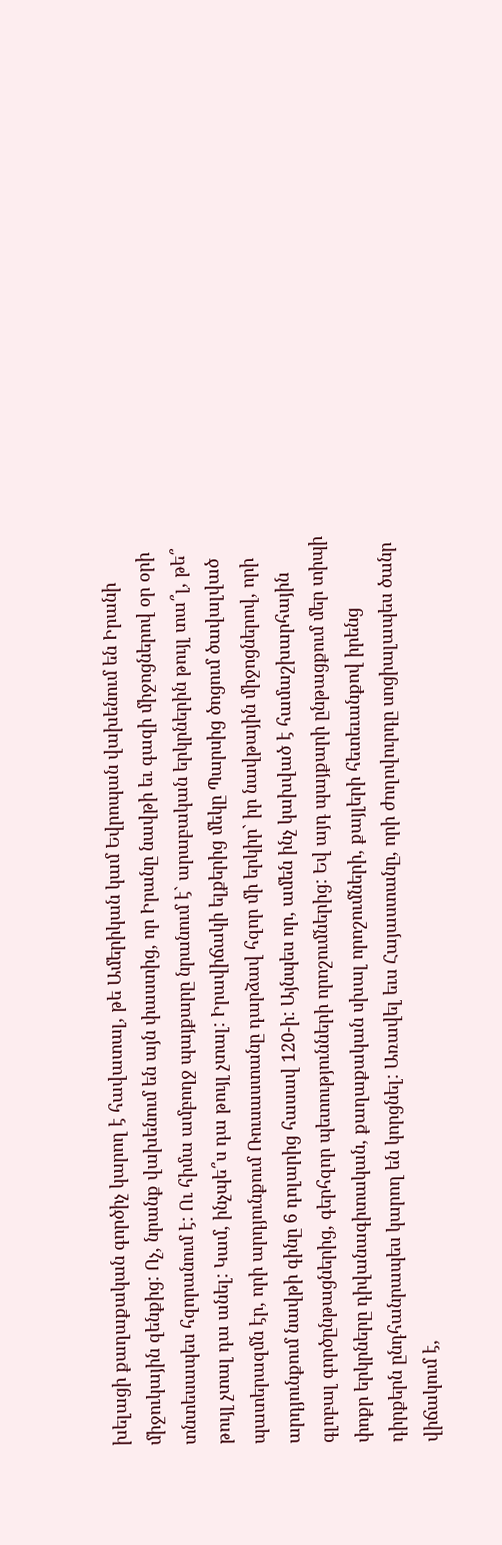խելացի քաղաքական գործիչ կարող է հավատալ, թե Ամերիկան կամ Եվրոպան վախենում են Իրանի միջուկային զենքից: Ոչ, նրանք վախենում են այն փաստից, որ Իրանը նավթի եւ գազի միջոցներով օր օրի տնտեսապես հզորանում է: Ու հիմա ամբողջ պայքարը նրանում է` արաբական երկրներին թույլ տա՞լ, թե՞ թույլ չտալ դա անել: Կամ, ինչպե՞ս դա թույլ չտալ: Իրավիճակի ելքերից մեկը Պարսից ծոցում ծավալված պատերազմն էր, որի արդյունքում Ռուսաստանը դարձավ հզոր մի երկիր` իր նավթային միջոցներով, որի արդյունքում նավթի գինը 6 դոլարից հասավ 120-ի: Այնպես որ, ամեն ինչ կախված է համաշխարհային գլոբալ գործընթացներից, գերհզոր պետությունների որոշումներից: Եվ այդ պայքարի ընթացքում մեր տիպի փոքր երկրները դիվանագիտական, քաղաքական սխալ որոշումների, քայլերի հետեւանքով իրենց դիրքերն ընդհանրապես կարող են կորցնել: Առավել եւս Հայաստանը, որի ժողովուրդը սոցիալապես ծանր վիճակում է,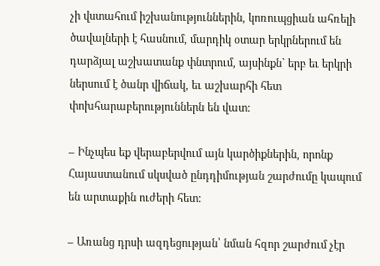չի վստահում իշխանություններին, կոռուպցիան ահռելի ծավալների է հասնում, մարդիկ օտար երկրներում են դարձյալ աշխատանք փնտրում, այսինքն` երբ եւ երկրի ներսում է ծանր վիճակ, եւ աշխարհի հետ փոխհարաբերություններն են վատ:

– Ինչպես եք վերաբերվում այն կարծիքներին, որոնք Հայաստանում սկսված ընդդիմության շարժումը կապում են արտաքին ուժերի հետ:

– Առանց դրսի ազդեցության՝ նման հզոր շարժում չէր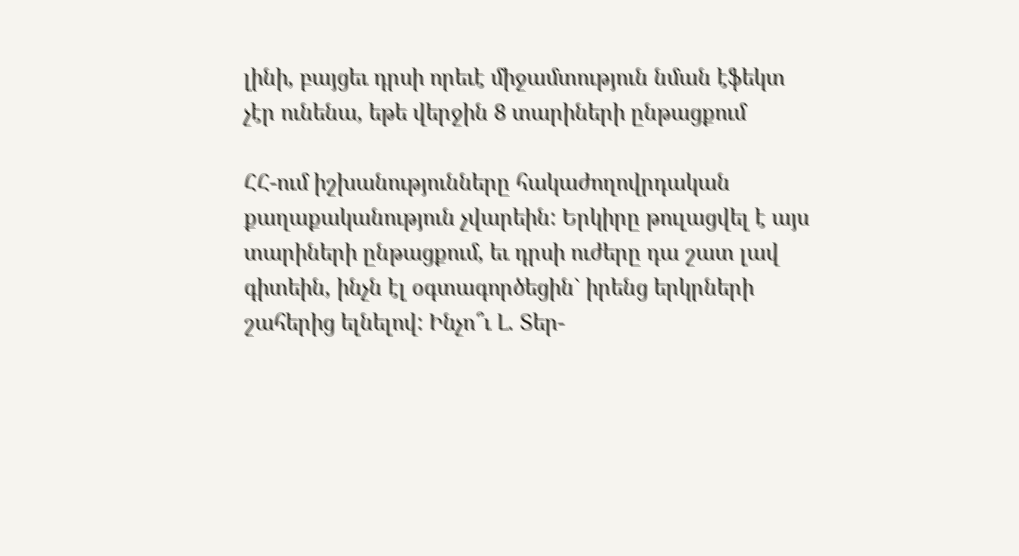լինի, բայցեւ դրսի որեւէ միջամտություն նման էֆեկտ չէր ունենա, եթե վերջին 8 տարիների ընթացքում

ՀՀ-ում իշխանությունները հակաժողովրդական քաղաքականություն չվարեին: Երկիրը թուլացվել է այս տարիների ընթացքում, եւ դրսի ուժերը դա շատ լավ գիտեին, ինչն էլ օգտագործեցին` իրենց երկրների շահերից ելնելով: Ինչո՞ւ Լ. Տեր-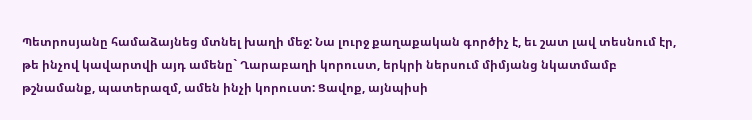Պետրոսյանը համաձայնեց մտնել խաղի մեջ: Նա լուրջ քաղաքական գործիչ է, եւ շատ լավ տեսնում էր, թե ինչով կավարտվի այդ ամենը` Ղարաբաղի կորուստ, երկրի ներսում միմյանց նկատմամբ թշնամանք, պատերազմ, ամեն ինչի կորուստ: Ցավոք, այնպիսի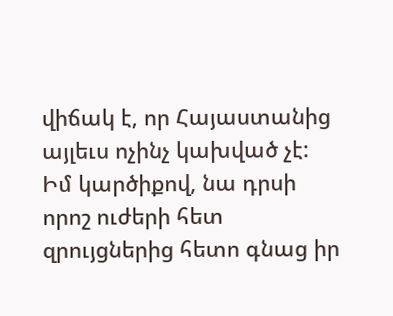վիճակ է, որ Հայաստանից այլեւս ոչինչ կախված չէ: Իմ կարծիքով, նա դրսի որոշ ուժերի հետ զրույցներից հետո գնաց իր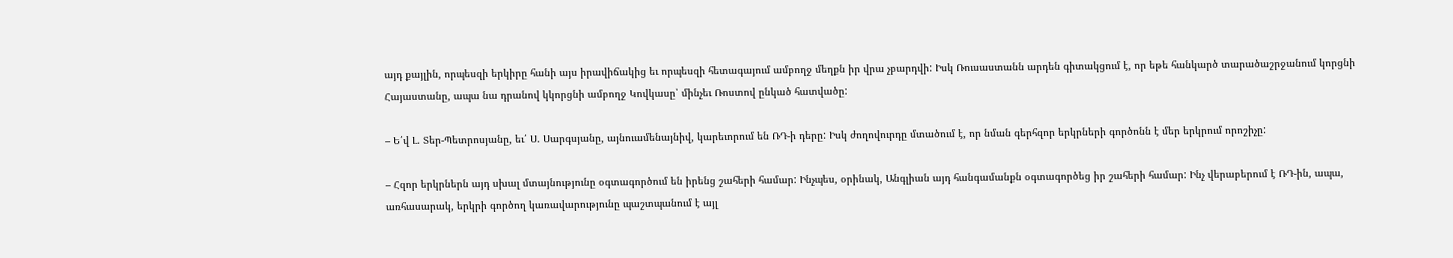այդ քայլին, որպեսզի երկիրը հանի այս իրավիճակից եւ որպեսզի հետագայում ամբողջ մեղքն իր վրա չբարդվի: Իսկ Ռուսաստանն արդեն գիտակցում է, որ եթե հանկարծ տարածաշրջանում կորցնի Հայաստանը, ապա նա դրանով կկորցնի ամբողջ Կովկասը՝ մինչեւ Ռոստով ընկած հատվածը:

– Ե՛վ Լ. Տեր-Պետրոսյանը, եւ՛ Ս. Սարգսյանը, այնուամենայնիվ, կարեւորում են ՌԴ-ի դերը: Իսկ ժողովուրդը մտածում է, որ նման գերհզոր երկրների գործոնն է մեր երկրում որոշիչը:

– Հզոր երկրներն այդ սխալ մտայնությունը օգտագործում են իրենց շահերի համար: Ինչպես, օրինակ, Անգլիան այդ հանգամանքն օգտագործեց իր շահերի համար: Ինչ վերաբերում է ՌԴ-ին, ապա, առհասարակ, երկրի գործող կառավարությունը պաշտպանում է այլ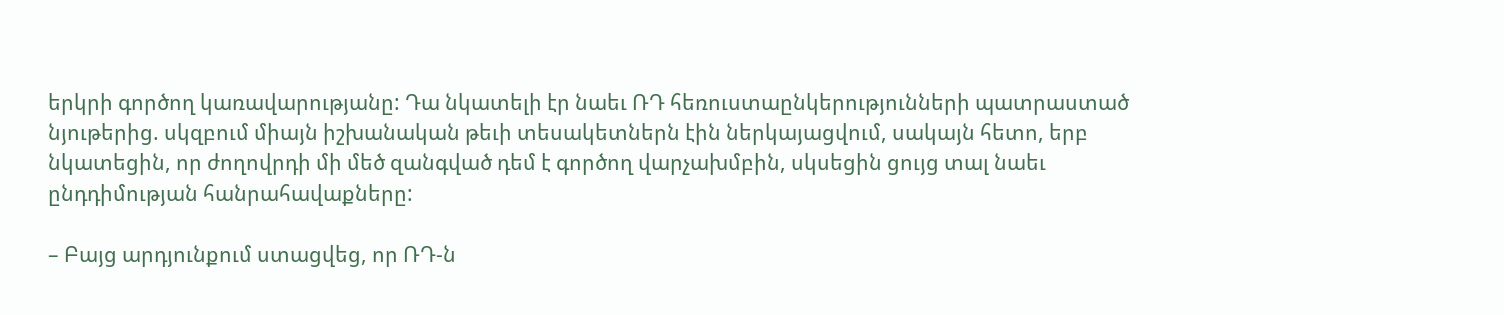երկրի գործող կառավարությանը: Դա նկատելի էր նաեւ ՌԴ հեռուստաընկերությունների պատրաստած նյութերից. սկզբում միայն իշխանական թեւի տեսակետներն էին ներկայացվում, սակայն հետո, երբ նկատեցին, որ ժողովրդի մի մեծ զանգված դեմ է գործող վարչախմբին, սկսեցին ցույց տալ նաեւ ընդդիմության հանրահավաքները:

– Բայց արդյունքում ստացվեց, որ ՌԴ-ն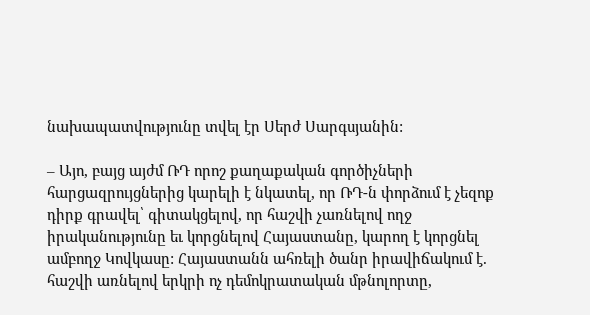նախապատվությունը տվել էր Սերժ Սարգսյանին:

– Այո, բայց այժմ ՌԴ որոշ քաղաքական գործիչների հարցազրույցներից կարելի է նկատել, որ ՌԴ-ն փորձում է չեզոք դիրք գրավել՝ գիտակցելով, որ հաշվի չառնելով ողջ իրականությունը եւ կորցնելով Հայաստանը, կարող է կորցնել ամբողջ Կովկասը: Հայաստանն ահռելի ծանր իրավիճակում է. հաշվի առնելով երկրի ոչ դեմոկրատական մթնոլորտը,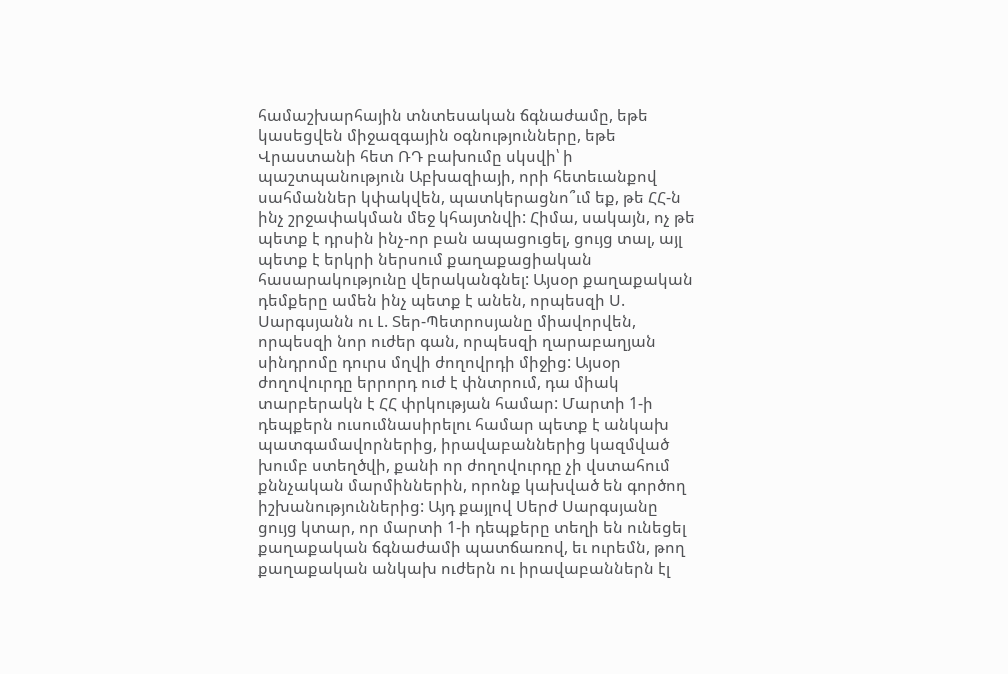համաշխարհային տնտեսական ճգնաժամը, եթե կասեցվեն միջազգային օգնությունները, եթե Վրաստանի հետ ՌԴ բախումը սկսվի՝ ի պաշտպանություն Աբխազիայի, որի հետեւանքով սահմաններ կփակվեն, պատկերացնո՞ւմ եք, թե ՀՀ-ն ինչ շրջափակման մեջ կհայտնվի: Հիմա, սակայն, ոչ թե պետք է դրսին ինչ-որ բան ապացուցել, ցույց տալ, այլ պետք է երկրի ներսում քաղաքացիական հասարակությունը վերականգնել: Այսօր քաղաքական դեմքերը ամեն ինչ պետք է անեն, որպեսզի Ս. Սարգսյանն ու Լ. Տեր-Պետրոսյանը միավորվեն, որպեսզի նոր ուժեր գան, որպեսզի ղարաբաղյան սինդրոմը դուրս մղվի ժողովրդի միջից: Այսօր ժողովուրդը երրորդ ուժ է փնտրում, դա միակ տարբերակն է ՀՀ փրկության համար: Մարտի 1-ի դեպքերն ուսումնասիրելու համար պետք է անկախ պատգամավորներից, իրավաբաններից կազմված խումբ ստեղծվի, քանի որ ժողովուրդը չի վստահում քննչական մարմիններին, որոնք կախված են գործող իշխանություններից: Այդ քայլով Սերժ Սարգսյանը ցույց կտար, որ մարտի 1-ի դեպքերը տեղի են ունեցել քաղաքական ճգնաժամի պատճառով, եւ ուրեմն, թող քաղաքական անկախ ուժերն ու իրավաբաններն էլ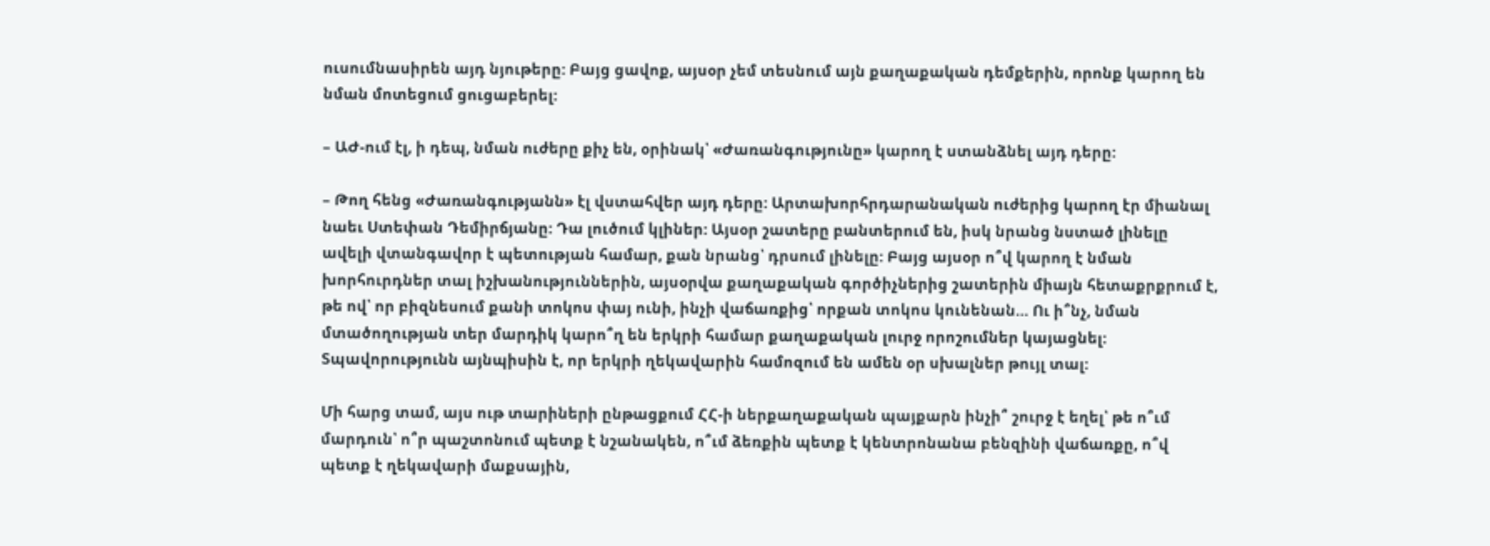ուսումնասիրեն այդ նյութերը: Բայց ցավոք, այսօր չեմ տեսնում այն քաղաքական դեմքերին, որոնք կարող են նման մոտեցում ցուցաբերել:

– ԱԺ-ում էլ, ի դեպ, նման ուժերը քիչ են, օրինակ՝ «Ժառանգությունը» կարող է ստանձնել այդ դերը:

– Թող հենց «Ժառանգությանն» էլ վստահվեր այդ դերը: Արտախորհրդարանական ուժերից կարող էր միանալ նաեւ Ստեփան Դեմիրճյանը: Դա լուծում կլիներ: Այսօր շատերը բանտերում են, իսկ նրանց նստած լինելը ավելի վտանգավոր է պետության համար, քան նրանց՝ դրսում լինելը: Բայց այսօր ո՞վ կարող է նման խորհուրդներ տալ իշխանություններին, այսօրվա քաղաքական գործիչներից շատերին միայն հետաքրքրում է, թե ով՝ որ բիզնեսում քանի տոկոս փայ ունի, ինչի վաճառքից՝ որքան տոկոս կունենան… Ու ի՞նչ, նման մտածողության տեր մարդիկ կարո՞ղ են երկրի համար քաղաքական լուրջ որոշումներ կայացնել: Տպավորությունն այնպիսին է, որ երկրի ղեկավարին համոզում են ամեն օր սխալներ թույլ տալ:

Մի հարց տամ, այս ութ տարիների ընթացքում ՀՀ-ի ներքաղաքական պայքարն ինչի՞ շուրջ է եղել՝ թե ո՞ւմ մարդուն՝ ո՞ր պաշտոնում պետք է նշանակեն, ո՞ւմ ձեռքին պետք է կենտրոնանա բենզինի վաճառքը, ո՞վ պետք է ղեկավարի մաքսային,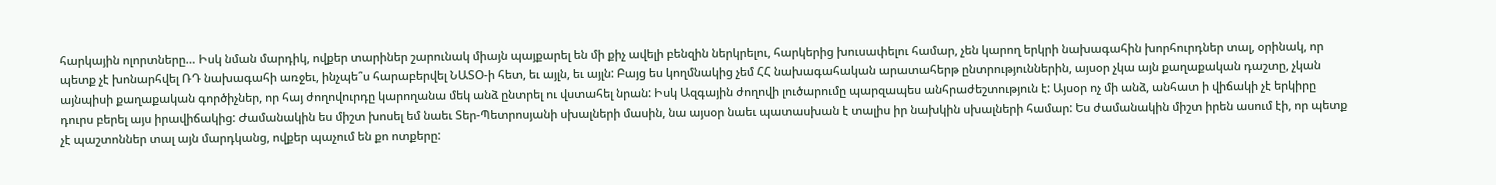հարկային ոլորտները… Իսկ նման մարդիկ, ովքեր տարիներ շարունակ միայն պայքարել են մի քիչ ավելի բենզին ներկրելու, հարկերից խուսափելու համար, չեն կարող երկրի նախագահին խորհուրդներ տալ, օրինակ, որ պետք չէ խոնարհվել ՌԴ նախագահի առջեւ, ինչպե՞ս հարաբերվել ՆԱՏՕ-ի հետ, եւ այլն, եւ այլն: Բայց ես կողմնակից չեմ ՀՀ նախագահական արատահերթ ընտրություններին, այսօր չկա այն քաղաքական դաշտը, չկան այնպիսի քաղաքական գործիչներ, որ հայ ժողովուրդը կարողանա մեկ անձ ընտրել ու վստահել նրան: Իսկ Ազգային ժողովի լուծարումը պարզապես անհրաժեշտություն է: Այսօր ոչ մի անձ, անհատ ի վիճակի չէ երկիրը դուրս բերել այս իրավիճակից: Ժամանակին ես միշտ խոսել եմ նաեւ Տեր-Պետրոսյանի սխալների մասին, նա այսօր նաեւ պատասխան է տալիս իր նախկին սխալների համար: Ես ժամանակին միշտ իրեն ասում էի, որ պետք չէ պաշտոններ տալ այն մարդկանց, ովքեր պաչում են քո ոտքերը: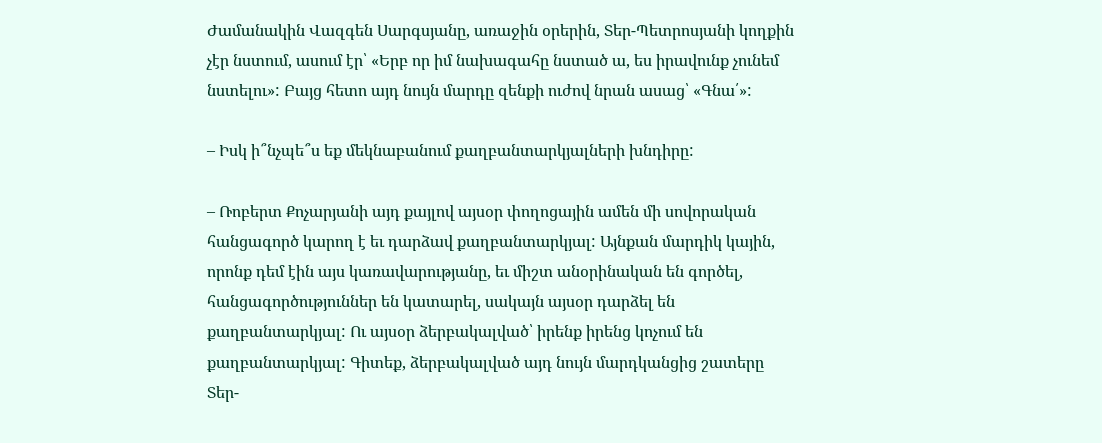Ժամանակին Վազգեն Սարգսյանը, առաջին օրերին, Տեր-Պետրոսյանի կողքին չէր նստում, ասում էր՝ «Երբ որ իմ նախագահը նստած ա, ես իրավունք չունեմ նստելու»: Բայց հետո այդ նույն մարդը զենքի ուժով նրան ասաց՝ «Գնա՛»:

– Իսկ ի՞նչպե՞ս եք մեկնաբանում քաղբանտարկյալների խնդիրը:

– Ռոբերտ Քոչարյանի այդ քայլով այսօր փողոցային ամեն մի սովորական հանցագործ կարող է եւ դարձավ քաղբանտարկյալ: Այնքան մարդիկ կային, որոնք դեմ էին այս կառավարությանը, եւ միշտ անօրինական են գործել, հանցագործություններ են կատարել, սակայն այսօր դարձել են քաղբանտարկյալ: Ու այսօր ձերբակալված՝ իրենք իրենց կոչում են քաղբանտարկյալ: Գիտեք, ձերբակալված այդ նույն մարդկանցից շատերը Տեր-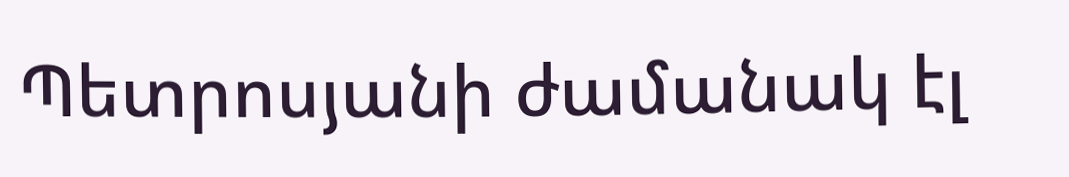Պետրոսյանի ժամանակ էլ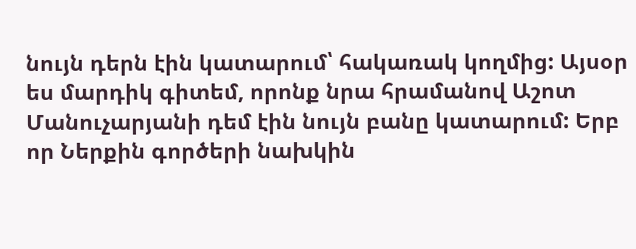նույն դերն էին կատարում՝ հակառակ կողմից: Այսօր ես մարդիկ գիտեմ, որոնք նրա հրամանով Աշոտ Մանուչարյանի դեմ էին նույն բանը կատարում: Երբ որ Ներքին գործերի նախկին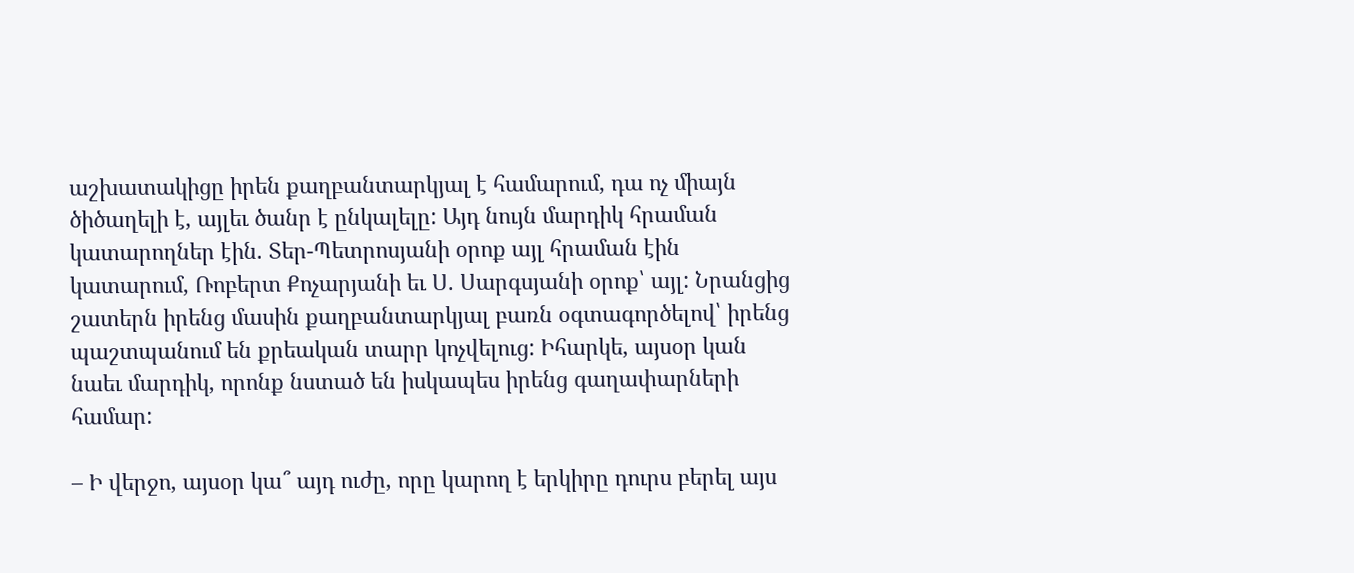աշխատակիցը իրեն քաղբանտարկյալ է համարում, դա ոչ միայն ծիծաղելի է, այլեւ ծանր է ընկալելը: Այդ նույն մարդիկ հրաման կատարողներ էին. Տեր-Պետրոսյանի օրոք այլ հրաման էին կատարում, Ռոբերտ Քոչարյանի եւ Ս. Սարգսյանի օրոք՝ այլ: Նրանցից շատերն իրենց մասին քաղբանտարկյալ բառն օգտագործելով՝ իրենց պաշտպանում են քրեական տարր կոչվելուց: Իհարկե, այսօր կան նաեւ մարդիկ, որոնք նստած են իսկապես իրենց գաղափարների համար:

– Ի վերջո, այսօր կա՞ այդ ուժը, որը կարող է երկիրը դուրս բերել այս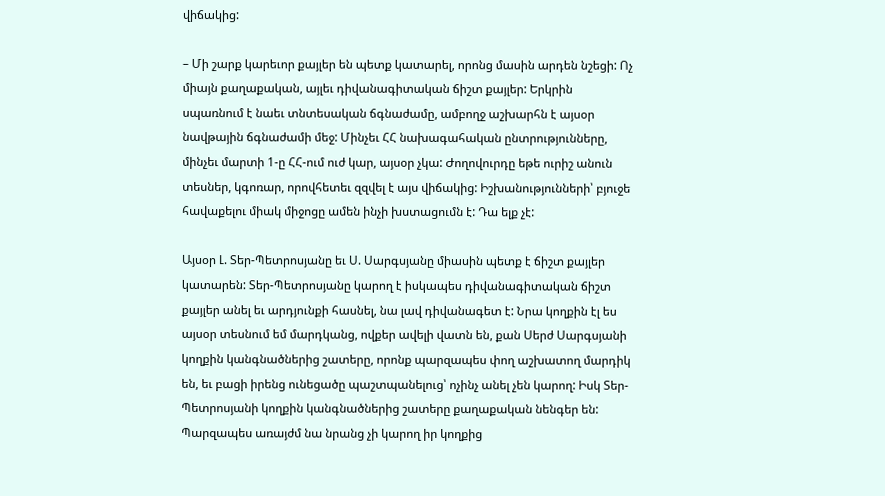վիճակից:

– Մի շարք կարեւոր քայլեր են պետք կատարել, որոնց մասին արդեն նշեցի: Ոչ միայն քաղաքական, այլեւ դիվանագիտական ճիշտ քայլեր: Երկրին սպառնում է նաեւ տնտեսական ճգնաժամը, ամբողջ աշխարհն է այսօր նավթային ճգնաժամի մեջ: Մինչեւ ՀՀ նախագահական ընտրությունները, մինչեւ մարտի 1-ը ՀՀ-ում ուժ կար, այսօր չկա: Ժողովուրդը եթե ուրիշ անուն տեսներ, կգոռար, որովհետեւ զզվել է այս վիճակից: Իշխանությունների՝ բյուջե հավաքելու միակ միջոցը ամեն ինչի խստացումն է: Դա ելք չէ:

Այսօր Լ. Տեր-Պետրոսյանը եւ Ս. Սարգսյանը միասին պետք է ճիշտ քայլեր կատարեն: Տեր-Պետրոսյանը կարող է իսկապես դիվանագիտական ճիշտ քայլեր անել եւ արդյունքի հասնել, նա լավ դիվանագետ է: Նրա կողքին էլ ես այսօր տեսնում եմ մարդկանց, ովքեր ավելի վատն են, քան Սերժ Սարգսյանի կողքին կանգնածներից շատերը, որոնք պարզապես փող աշխատող մարդիկ են, եւ բացի իրենց ունեցածը պաշտպանելուց՝ ոչինչ անել չեն կարող: Իսկ Տեր-Պետրոսյանի կողքին կանգնածներից շատերը քաղաքական նենգեր են: Պարզապես առայժմ նա նրանց չի կարող իր կողքից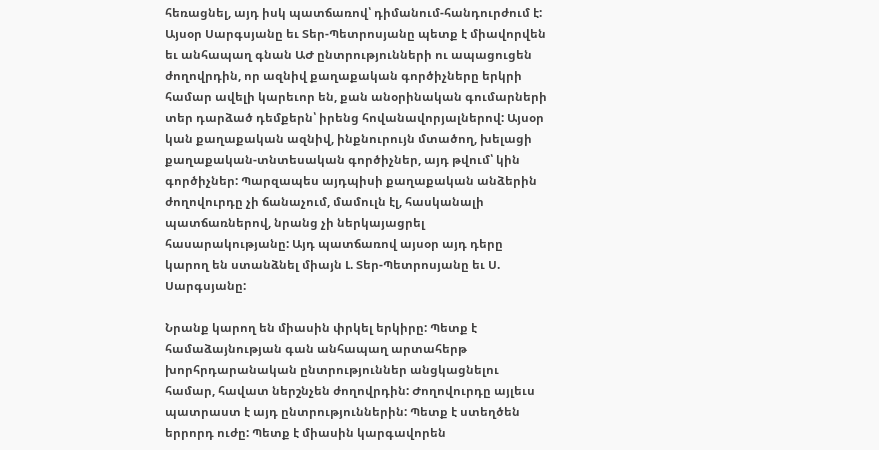հեռացնել, այդ իսկ պատճառով՝ դիմանում-հանդուրժում է: Այսօր Սարգսյանը եւ Տեր-Պետրոսյանը պետք է միավորվեն եւ անհապաղ գնան ԱԺ ընտրությունների ու ապացուցեն ժողովրդին, որ ազնիվ քաղաքական գործիչները երկրի համար ավելի կարեւոր են, քան անօրինական գումարների տեր դարձած դեմքերն՝ իրենց հովանավորյալներով: Այսօր կան քաղաքական ազնիվ, ինքնուրույն մտածող, խելացի քաղաքական-տնտեսական գործիչներ, այդ թվում՝ կին գործիչներ: Պարզապես այդպիսի քաղաքական անձերին ժողովուրդը չի ճանաչում, մամուլն էլ, հասկանալի պատճառներով, նրանց չի ներկայացրել հասարակությանը: Այդ պատճառով այսօր այդ դերը կարող են ստանձնել միայն Լ. Տեր-Պետրոսյանը եւ Ս. Սարգսյանը:

Նրանք կարող են միասին փրկել երկիրը: Պետք է համաձայնության գան անհապաղ արտահերթ խորհրդարանական ընտրություններ անցկացնելու համար, հավատ ներշնչեն ժողովրդին: Ժողովուրդը այլեւս պատրաստ է այդ ընտրություններին: Պետք է ստեղծեն երրորդ ուժը: Պետք է միասին կարգավորեն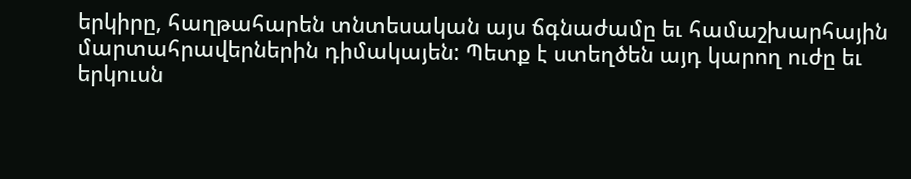երկիրը, հաղթահարեն տնտեսական այս ճգնաժամը եւ համաշխարհային մարտահրավերներին դիմակայեն: Պետք է ստեղծեն այդ կարող ուժը եւ երկուսն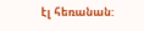էլ հեռանան: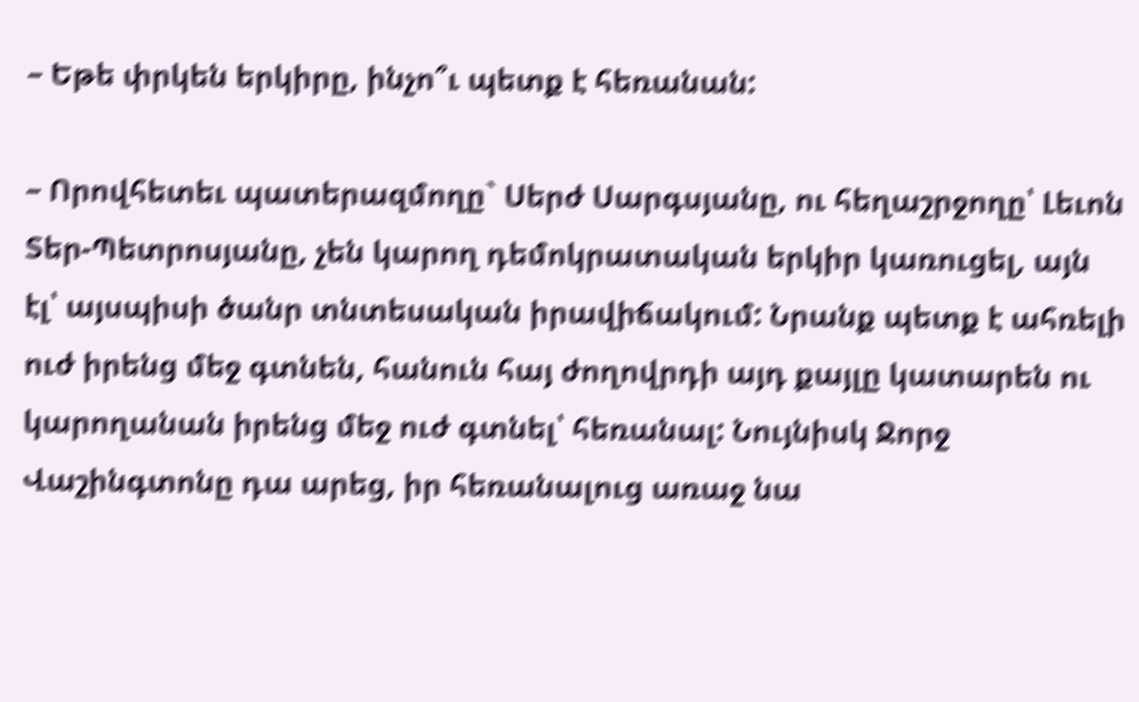– Եթե փրկեն երկիրը, ինչո՞ւ պետք է հեռանան:

– Որովհետեւ պատերազմողը` Սերժ Սարգսյանը, ու հեղաշրջողը՝ Լեւոն Տեր-Պետրոսյանը, չեն կարող դեմոկրատական երկիր կառուցել, այն էլ՝ այսպիսի ծանր տնտեսական իրավիճակում: Նրանք պետք է ահռելի ուժ իրենց մեջ գտնեն, հանուն հայ ժողովրդի այդ քայլը կատարեն ու կարողանան իրենց մեջ ուժ գտնել՝ հեռանալ: Նույնիսկ Ջորջ Վաշինգտոնը դա արեց, իր հեռանալուց առաջ նա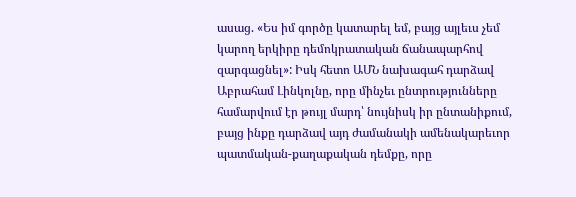ասաց. «Ես իմ գործը կատարել եմ, բայց այլեւս չեմ կարող երկիրը դեմոկրատական ճանապարհով զարգացնել»: Իսկ հետո ԱՄՆ նախագահ դարձավ Աբրահամ Լինկոլնը, որը մինչեւ ընտրությունները համարվում էր թույլ մարդ՝ նույնիսկ իր ընտանիքում, բայց ինքը դարձավ այդ ժամանակի ամենակարեւոր պատմական-քաղաքական դեմքը, որը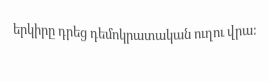երկիրը դրեց դեմոկրատական ուղու վրա: